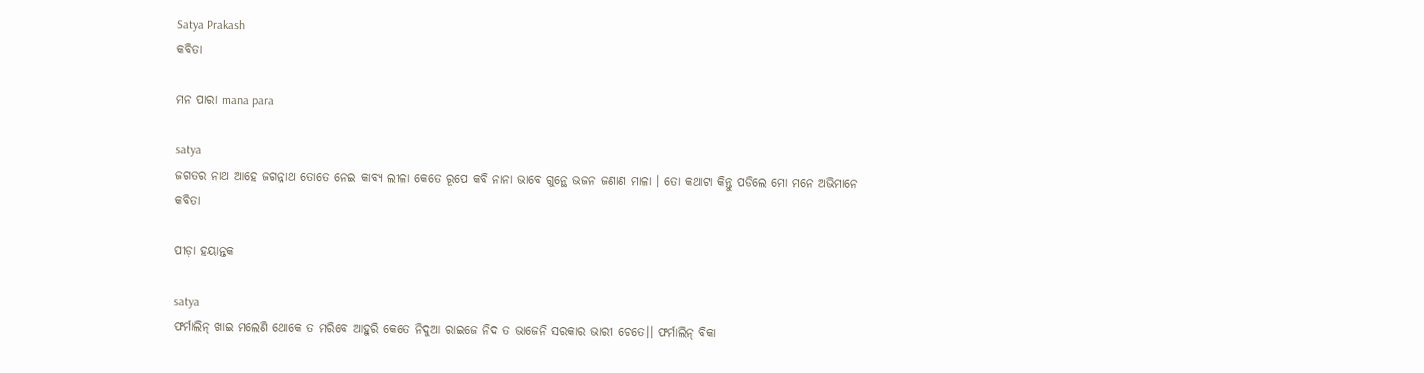Satya Prakash
କବିତା

ମନ ପାରା mana para

satya
ଜଗତର ନାଥ ଆହେ ଜଗନ୍ନାଥ ତୋତେ ନେଇ କାବ୍ୟ ଲୀଳା କେତେ ରୂପେ କବି ନାନା ଭାବେ ଗୁନ୍ଥେ ଭଜନ ଜଣାଣ ମାଳା । ତୋ କଥାଟା କିନ୍ତୁ ପଡିଲେ ମୋ ମନେ ଅଭିମାନେ
କବିତା

ପୀଡ଼ା ହୟାନ୍ତକ

satya
ଫର୍ମାଲିନ୍ ଖାଇ ମଲେଣି ଥୋକେ ତ ମରିବେ ଆହୁରି କେତେ ନିଦୁଆ ରାଇଜେ ନିଦ ତ ଭାଜେନି ସରକାର ଭାରୀ ଚେତେ।। ଫର୍ମାଲିନ୍ ବିକା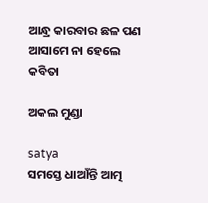ଆନ୍ଧ୍ର କାରବାର ଛଳ ପଣ ଆସାମେ ନା ହେଲେ
କବିତା

ଅକଲ ମୁଣ୍ଡା

satya
ସମସ୍ତେ ଧାଆଁନ୍ତି ଆତ୍ମ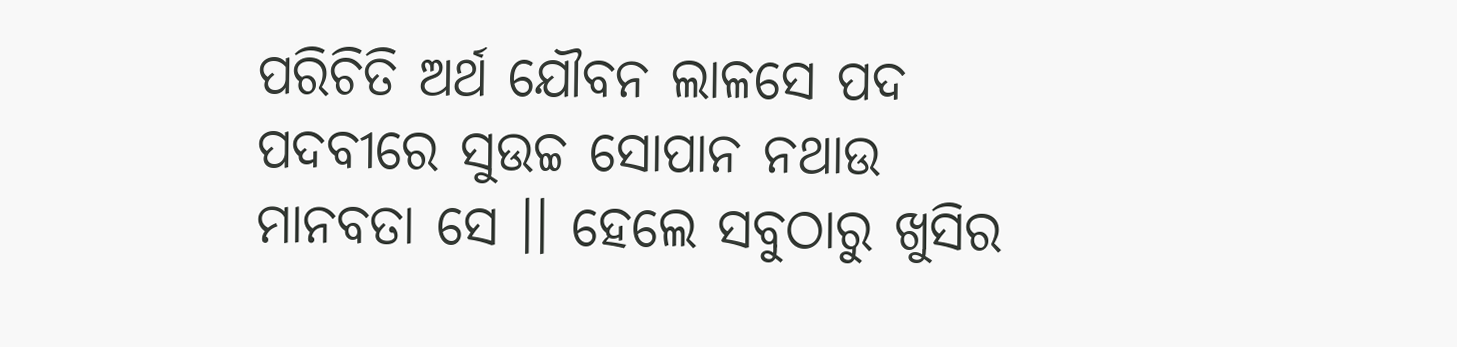ପରିଚିତି ଅର୍ଥ ଯୌବନ ଲାଳସେ ପଦ ପଦବୀରେ ସୁଉଚ୍ଚ ସୋପାନ ନଥାଉ ମାନବତା ସେ ।। ହେଲେ ସବୁଠାରୁ ଖୁସିର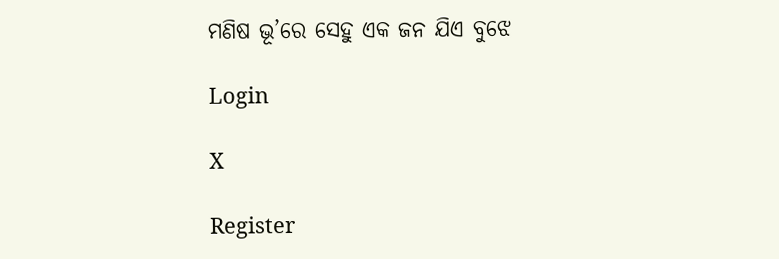ମଣିଷ ଭୂ’ରେ ସେହୁ ଏକ ଜନ ଯିଏ ବୁଝେ

Login

X

Register